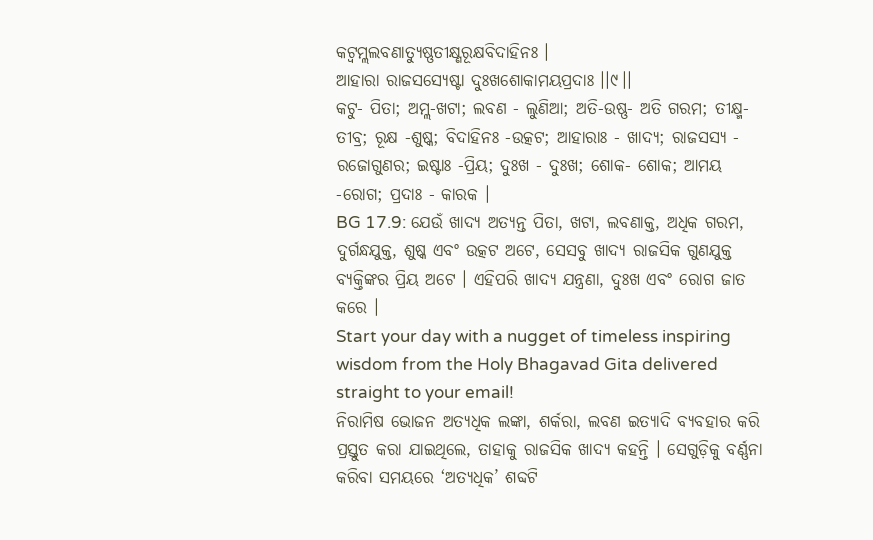କଟ୍ୱମ୍ଲଲବଣାତ୍ୟୁଷ୍ଣତୀକ୍ଷ୍ଣରୂକ୍ଷବିଦାହିନଃ ।
ଆହାରା ରାଜସସ୍ୟେଷ୍ଟା ଦୁଃଖଶୋକାମୟପ୍ରଦାଃ ।।୯।।
କଟୁ- ପିତା; ଅମ୍ଲ-ଖଟା; ଲବଣ - ଲୁଣିଆ; ଅତି-ଉଷ୍ଣ- ଅତି ଗରମ; ତୀକ୍ଷ୍ମ-ତୀବ୍ର; ରୂକ୍ଷ -ଶୁଷ୍କ; ବିଦାହିନଃ -ଉତ୍କଟ; ଆହାରାଃ - ଖାଦ୍ୟ; ରାଜସସ୍ୟ - ରଜୋଗୁଣର; ଇଷ୍ଟାଃ -ପ୍ରିୟ; ଦୁଃଖ - ଦୁଃଖ; ଶୋକ- ଶୋକ; ଆମୟ -ରୋଗ; ପ୍ରଦାଃ - କାରକ ।
BG 17.9: ଯେଉଁ ଖାଦ୍ୟ ଅତ୍ୟନ୍ତ ପିତା, ଖଟା, ଲବଣାକ୍ତ, ଅଧିକ ଗରମ, ଦୁର୍ଗନ୍ଧଯୁକ୍ତ, ଶୁଷ୍କ ଏବଂ ଉତ୍କଟ ଅଟେ, ସେସବୁ ଖାଦ୍ୟ ରାଜସିକ ଗୁଣଯୁକ୍ତ ବ୍ୟକ୍ତିଙ୍କର ପ୍ରିୟ ଅଟେ । ଏହିପରି ଖାଦ୍ୟ ଯନ୍ତ୍ରଣା, ଦୁଃଖ ଏବଂ ରୋଗ ଜାତ କରେ ।
Start your day with a nugget of timeless inspiring wisdom from the Holy Bhagavad Gita delivered straight to your email!
ନିରାମିଷ ଭୋଜନ ଅତ୍ୟଧିକ ଲଙ୍କା, ଶର୍କରା, ଲବଣ ଇତ୍ୟାଦି ବ୍ୟବହାର କରି ପ୍ରସ୍ତୁତ କରା ଯାଇଥିଲେ, ତାହାକୁ ରାଜସିକ ଖାଦ୍ୟ କହନ୍ତି । ସେଗୁଡ଼ିକୁ ବର୍ଣ୍ଣନା କରିବା ସମୟରେ ‘ଅତ୍ୟଧିକ’ ଶବ୍ଦଟି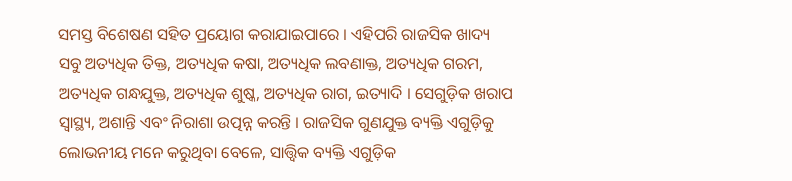ସମସ୍ତ ବିଶେଷଣ ସହିତ ପ୍ରୟୋଗ କରାଯାଇପାରେ । ଏହିପରି ରାଜସିକ ଖାଦ୍ୟ ସବୁ ଅତ୍ୟଧିକ ତିକ୍ତ, ଅତ୍ୟଧିକ କଷା, ଅତ୍ୟଧିକ ଲବଣାକ୍ତ, ଅତ୍ୟଧିକ ଗରମ, ଅତ୍ୟଧିକ ଗନ୍ଧଯୁକ୍ତ, ଅତ୍ୟଧିକ ଶୁଷ୍କ, ଅତ୍ୟଧିକ ରାଗ, ଇତ୍ୟାଦି । ସେଗୁଡ଼ିକ ଖରାପ ସ୍ୱାସ୍ଥ୍ୟ, ଅଶାନ୍ତି ଏବଂ ନିରାଶା ଉତ୍ପନ୍ନ କରନ୍ତି । ରାଜସିକ ଗୁଣଯୁକ୍ତ ବ୍ୟକ୍ତି ଏଗୁଡ଼ିକୁ ଲୋଭନୀୟ ମନେ କରୁଥିବା ବେଳେ, ସାତ୍ତ୍ୱିକ ବ୍ୟକ୍ତି ଏଗୁଡ଼ିକ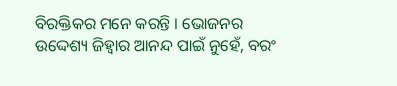ବିରକ୍ତିକର ମନେ କରନ୍ତି । ଭୋଜନର ଉଦ୍ଦେଶ୍ୟ ଜିହ୍ୱାର ଆନନ୍ଦ ପାଇଁ ନୁହେଁ, ବରଂ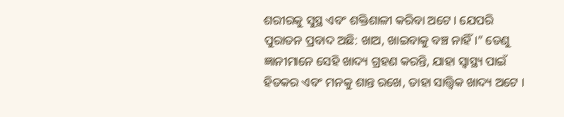ଶରୀରକୁ ସୁସ୍ଥ ଏବଂ ଶକ୍ତିଶାଳୀ କରିବା ଅଟେ । ଯେପରି ପୁରାତନ ପ୍ରବାଦ ଅଛି: ଖାଅ, ଖାଇବାକୁ ବଞ୍ଚ ନାହିଁ ।” ତେଣୁ ଜ୍ଞାନୀମାନେ ସେହି ଖାଦ୍ୟ ଗ୍ରହଣ କରନ୍ତି, ଯାହା ସ୍ୱାସ୍ଥ୍ୟ ପାଇଁ ହିତକର ଏବଂ ମନକୁ ଶାନ୍ତ ରଖେ, ତାହା ସାତ୍ତ୍ୱିକ ଖାଦ୍ୟ ଅଟେ ।